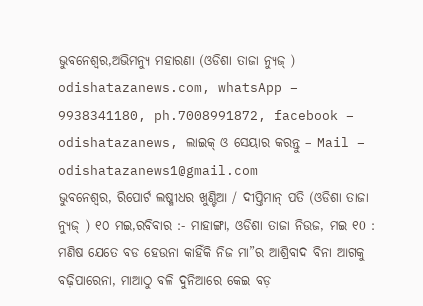ଭୁବନେଶ୍ୱର,ଅଭିମନ୍ୟୁ ମହାରଣା (ଓଡିଶା ତାଜା ନ୍ୟୁଜ୍ ) odishatazanews.com, whatsApp – 9938341180, ph.7008991872, facebook – odishatazanews, ଲାଇକ୍ ଓ ସେୟାର କରନ୍ତୁ – Mail – odishatazanews1@gmail.com
ଭୁବନେଶ୍ୱର, ରିପୋର୍ଟ ଲଷ୍ମୀଧର ଖୁଣ୍ଟିଆ / ଦୀପ୍ତିମାନ୍ ପତି (ଓଡିଶା ତାଜା ନ୍ୟୁଜ୍ ) ୧୦ ମଇ,ରବିବାର :- ମାହାଙ୍ଗା, ଓଡିଶା ତାଜା ନିଉଜ, ମଇ ୧0 : ମଣିଷ ଯେତେ ବଡ ହେଉନା କାହିଁକି ନିଜ ମା”ର ଆଶ୍ରିବାଦ ବିନା ଆଗକୁ ବଢ଼ିପାରେନା, ମାଆଠୁ ବଳି ଦୁନିଆରେ କେଇ ବଡ଼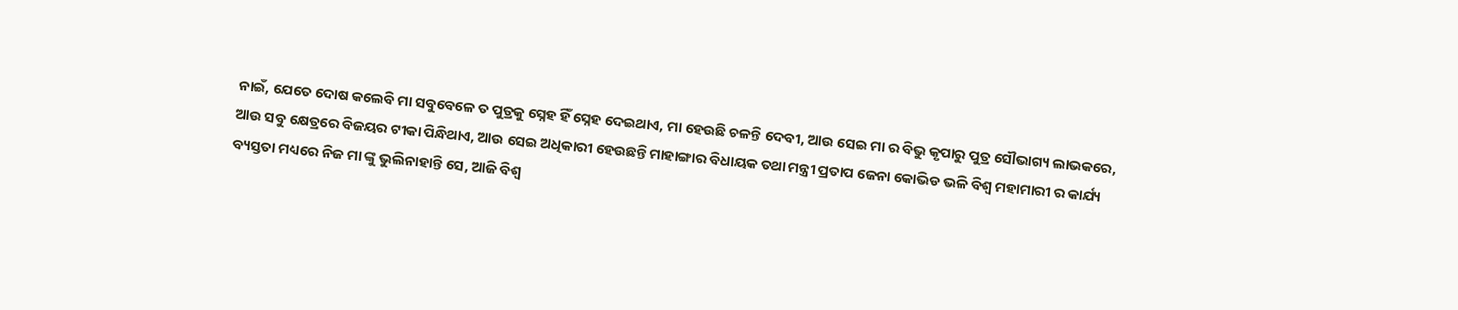ନାଇଁ, ଯେତେ ଦୋଷ କଲେବି ମା ସବୁବେଳେ ତ ପୁତ୍ରକୁ ସ୍ନେହ ହିଁ ସ୍ନେହ ଦେଇଥାଏ, ମା ହେଉଛି ଚଳନ୍ତି ଦେବୀ, ଆଉ ସେଇ ମା ର ବିଭୁ କୃପାରୁ ପୁତ୍ର ସୌଭାଗ୍ୟ ଲାଭକରେ, ଆଉ ସବୁ କ୍ଷେତ୍ରରେ ବିଜୟର ଟୀକା ପିନ୍ଧିଥାଏ, ଆଉ ସେଇ ଅଧିକାରୀ ହେଉଛନ୍ତି ମାହାଙ୍ଗାର ବିଧାୟକ ତଥା ମନ୍ତ୍ରୀ ପ୍ରତାପ ଜେନା କୋଭିଡ ଭଳି ବିଶ୍ୱ ମହାମାରୀ ର କାର୍ଯ୍ୟ ବ୍ୟସ୍ତତା ମଧ୍ୟରେ ନିଜ ମା ଙ୍କୁ ଭୁଲିନାହାନ୍ତି ସେ, ଆଜି ବିଶ୍ୱ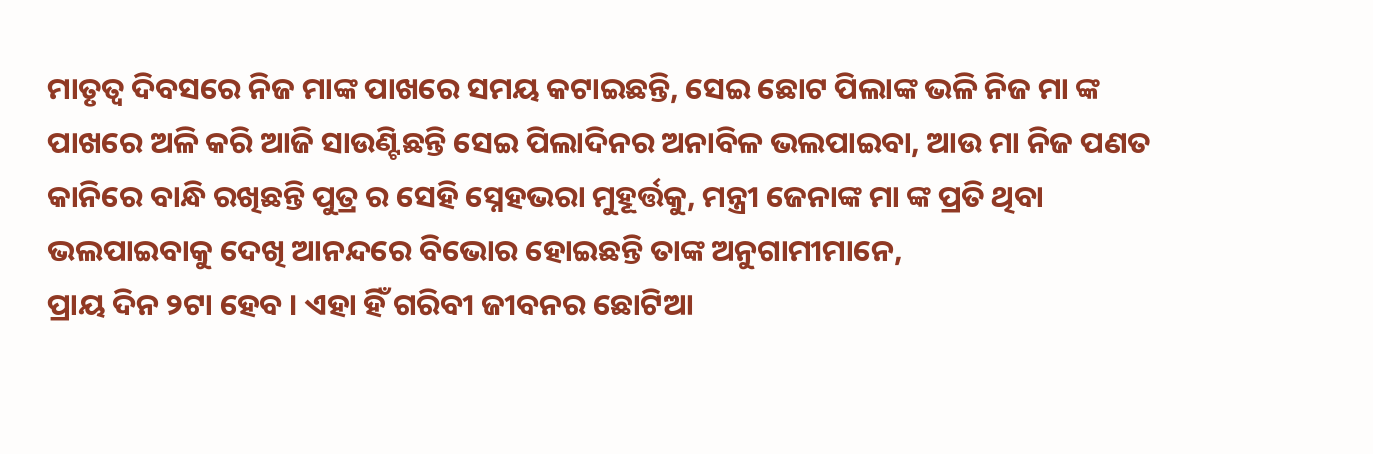ମାତୃତ୍ୱ ଦିବସରେ ନିଜ ମାଙ୍କ ପାଖରେ ସମୟ କଟାଇଛନ୍ତି, ସେଇ ଛୋଟ ପିଲାଙ୍କ ଭଳି ନିଜ ମା ଙ୍କ ପାଖରେ ଅଳି କରି ଆଜି ସାଉଣ୍ଟିଛନ୍ତି ସେଇ ପିଲାଦିନର ଅନାବିଳ ଭଲପାଇବା, ଆଉ ମା ନିଜ ପଣତ କାନିରେ ବାନ୍ଧି ରଖିଛନ୍ତି ପୁତ୍ର ର ସେହି ସ୍ନେହଭରା ମୁହୂର୍ତ୍ତକୁ, ମନ୍ତ୍ରୀ ଜେନାଙ୍କ ମା ଙ୍କ ପ୍ରତି ଥିବା ଭଲପାଇବାକୁ ଦେଖି ଆନନ୍ଦରେ ବିଭୋର ହୋଇଛନ୍ତି ତାଙ୍କ ଅନୁଗାମୀମାନେ,
ପ୍ରାୟ ଦିନ ୨ଟା ହେବ । ଏହା ହିଁ ଗରିବୀ ଜୀବନର ଛୋଟିଆ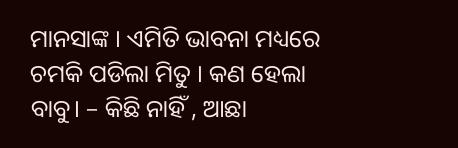ମାନସାଙ୍କ । ଏମିତି ଭାବନା ମଧ୍ୟରେ ଚମକି ପଡିଲା ମିତୁ । କଣ ହେଲା ବାବୁ। – କିଛି ନାହିଁ , ଆଛା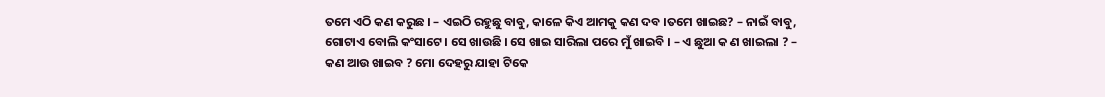ତମେ ଏଠି କଣ କରୁଛ । – ଏଇଠି ରହୁଛୁ ବାବୁ, କାଳେ କିଏ ଆମକୁ କଣ ଦବ ।ତମେ ଖାଇଛ? – ନାଇଁ ବାବୁ, ଗୋଟାଏ ବୋଲି କଂସାଟେ । ସେ ଖାଉଛି । ସେ ଖାଇ ସାରିଲା ପରେ ମୁଁ ଖାଇବି । – ଏ ଛୁଆ କ ଣ ଖାଇଲା ? – କଣ ଆଉ ଖାଇବ ? ମୋ ଦେହରୁ ଯାହା ଟିକେ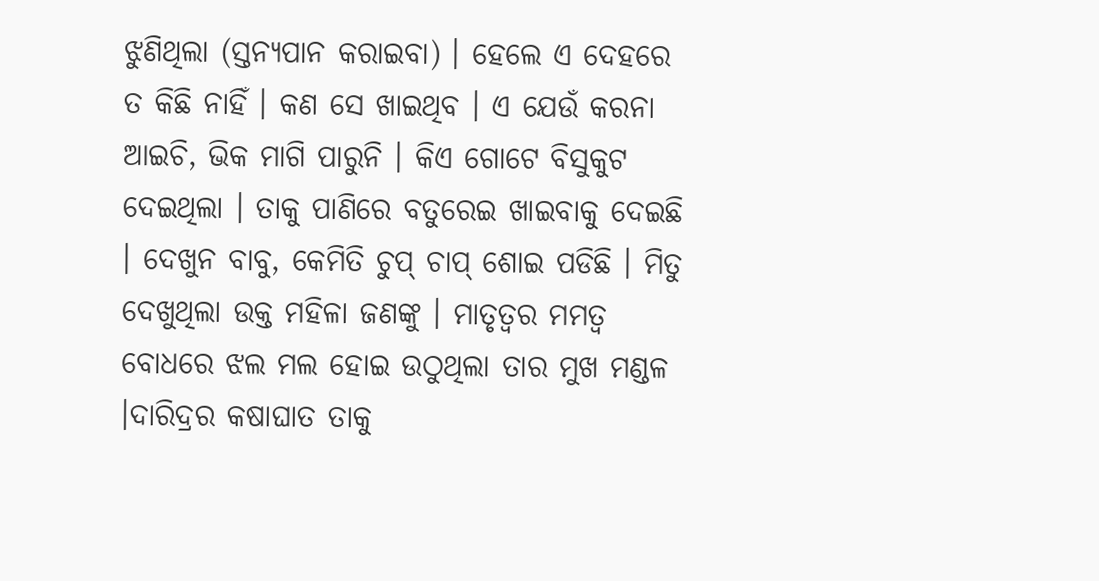ଝୁଣିଥିଲା (ସ୍ତନ୍ୟପାନ କରାଇବା) । ହେଲେ ଏ ଦେହରେ ତ କିଛି ନାହିଁ । କଣ ସେ ଖାଇଥିବ । ଏ ଯେଉଁ କରନା ଆଇଚି, ଭିକ ମାଗି ପାରୁନି । କିଏ ଗୋଟେ ବିସୁକୁଟ ଦେଇଥିଲା । ତାକୁ ପାଣିରେ ବତୁରେଇ ଖାଇବାକୁ ଦେଇଛି । ଦେଖୁନ ବାବୁ, କେମିତି ଚୁପ୍ ଚାପ୍ ଶୋଇ ପଡିଛି । ମିତୁ ଦେଖୁଥିଲା ଉକ୍ତ ମହିଳା ଜଣଙ୍କୁ । ମାତୃତ୍ୱର ମମତ୍ୱ ବୋଧରେ ଝଲ ମଲ ହୋଇ ଉଠୁଥିଲା ତାର ମୁଖ ମଣ୍ଡଳ ।ଦାରିଦ୍ରର କଷାଘାତ ତାକୁ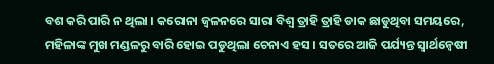ବଶ କରି ପାରି ନ ଥିଲା । କରୋନା ଜ୍ୱଳନରେ ସାରା ବିଶ୍ୱ ତ୍ରାହି ତ୍ରାହି ଡାକ ଛାଡୁଥିବା ସମୟରେ, ମହିଳାଙ୍କ ମୁଖ ମଣ୍ଡଳରୁ ବାରି ହୋଇ ପଡୁଥିଲା ଚେନାଏ ହସ । ସତରେ ଆଜି ପର୍ଯ୍ୟନ୍ତ ସ୍ବାର୍ଥନ୍ୱେଷୀ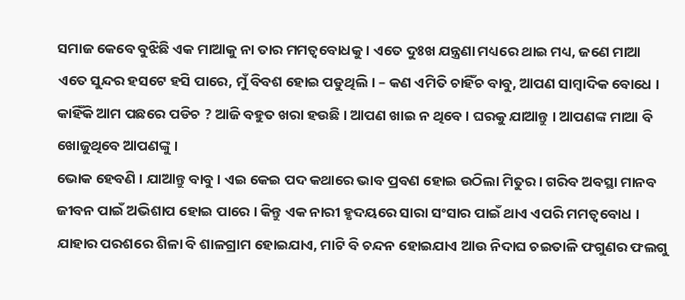ସମାଜ କେବେ ବୁଝିଛି ଏକ ମାଆକୁ ନା ତାର ମମତ୍ୱବୋଧକୁ । ଏତେ ଦୁଃଖ ଯନ୍ତ୍ରଣା ମଧ୍ୟରେ ଥାଇ ମଧ୍ୟ, ଜଣେ ମାଆ ଏତେ ସୁନ୍ଦର ହସଟେ ହସି ପାରେ, ମୁଁ ବିବଶ ହୋଇ ପଡୁଥିଲି । – କଣ ଏମିତି ଚାହିଁଚ ବାବୁ, ଆପଣ ସାମ୍ବାଦିକ ବୋଧେ । କାହିଁକି ଆମ ପଛରେ ପଡିଚ ? ଆଜି ବହୁତ ଖରା ହଉଛି । ଆପଣ ଖାଇ ନ ଥିବେ । ଘରକୁ ଯାଆନ୍ତୁ । ଆପଣଙ୍କ ମାଆ ବି ଖୋଜୁଥିବେ ଆପଣଙ୍କୁ ।
ଭୋକ ହେବଣି । ଯାଆନ୍ତୁ ବାବୁ । ଏଇ କେଇ ପଦ କଥାରେ ଭାବ ପ୍ରବଣ ହୋଇ ଉଠିଲା ମିତୁର । ଗରିବ ଅବସ୍ଥା ମାନବ ଜୀବନ ପାଇଁ ଅଭିଶାପ ହୋଇ ପାରେ । କିନ୍ତୁ ଏକ ନାରୀ ହୃଦୟରେ ସାରା ସଂସାର ପାଇଁ ଥାଏ ଏପରି ମମତ୍ୱବୋଧ । ଯାହାର ପରଶରେ ଶିଳା ବି ଶାଳଗ୍ରାମ ହୋଇଯାଏ, ମାଟି ବି ଚନ୍ଦନ ହୋଇଯାଏ ଆଉ ନିଦାଘ ଚଇତାଳି ଫଗୁଣର ଫଲଗୁ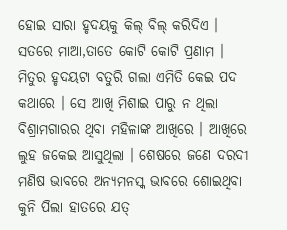ହୋଇ ସାରା ହୃଦୟକୁ କିଲ୍ ବିଲ୍ କରିଦିଏ । ସତରେ ମାଆ,ତାତେ କୋଟି କୋଟି ପ୍ରଣାମ । ମିତୁର ହୃଦୟଟା ବତୁରି ଗଲା ଏମିତି କେଇ ପଦ କଥାରେ । ସେ ଆଖି ମିଶାଇ ପାରୁ ନ ଥିଲା ବିଶ୍ରାମଗାରର ଥିବା ମହିଳାଙ୍କ ଆଖିରେ । ଆଖିରେ ଲୁହ ଜକେଇ ଆସୁଥିଲା । ଶେଷରେ ଜଣେ ଦରଦୀ ମଣିଷ ଭାବରେ ଅନ୍ୟମନସ୍କ ଭାବରେ ଶୋଇଥିବା କୁନି ପିଲା ହାତରେ ଯତ୍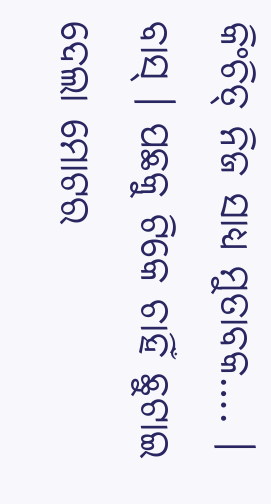କିଂଚିତ୍ ନିଜ ସାଧ୍ୟ ମୁତାବକ…. । ବାସ୍ । ପଛକୁ ଟିକେ ଚାହିଁ ଛୁଟାଇ ଦେଲା ମୋଟର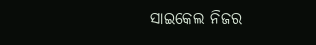ସାଇକେଲ ନିଜର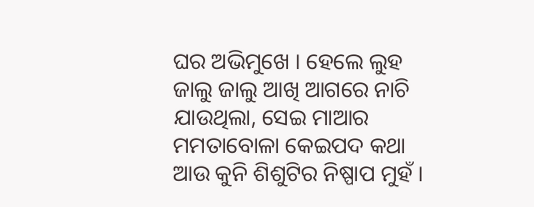ଘର ଅଭିମୁଖେ । ହେଲେ ଲୁହ ଜାଲୁ ଜାଲୁ ଆଖି ଆଗରେ ନାଚି ଯାଉଥିଲା, ସେଇ ମାଆର ମମତାବୋଳା କେଇପଦ କଥା ଆଉ କୁନି ଶିଶୁଟିର ନିଷ୍ପାପ ମୁହଁ ।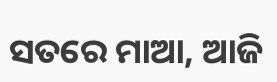ସତରେ ମାଆ, ଆଜି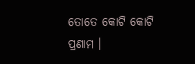ତୋତେ କୋଟି କୋଟି ପ୍ରଣାମ ।